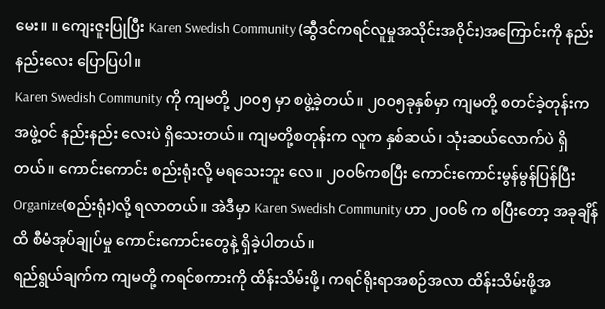မေး။ ။ ကျေးဇူးပြုပြီး Karen Swedish Community (ဆွီဒင်ကရင်လူမှုအသိုင်းအဝိုင်း)အကြောင်းကို နည်းနည်းလေး ပြောပြပါ။
Karen Swedish Community ကို ကျမတို့ ၂၀၀၅ မှာ စဖွဲ့ခဲ့တယ်။ ၂၀၀၅ခုနှစ်မှာ ကျမတို့ စတင်ခဲ့တုန်းက အဖွဲ့ဝင် နည်းနည်း လေးပဲ ရှိသေးတယ်။ ကျမတို့စတုန်းက လူက နှစ်ဆယ်၊ သုံးဆယ်လောက်ပဲ ရှိတယ်။ ကောင်းကောင်း စည်းရုံးလို့ မရသေးဘူး လေ။ ၂၀၀၆ကစပြီး ကောင်းကောင်းမွန်မွန်ပြန်ပြီး Organize(စည်းရုံး)လို့ ရလာတယ်။ အဲဒီမှာ Karen Swedish Community ဟာ ၂၀၀၆ က စပြီးတော့ အခုချိန်ထိ စီမံအုပ်ချုပ်မှု ကောင်းကောင်းတွေနဲ့ ရှိခဲ့ပါတယ်။
ရည်ရွယ်ချက်က ကျမတို့ ကရင်စကားကို ထိန်းသိမ်းဖို့၊ ကရင်ရိုးရာအစဉ်အလာ ထိန်းသိမ်းဖို့အ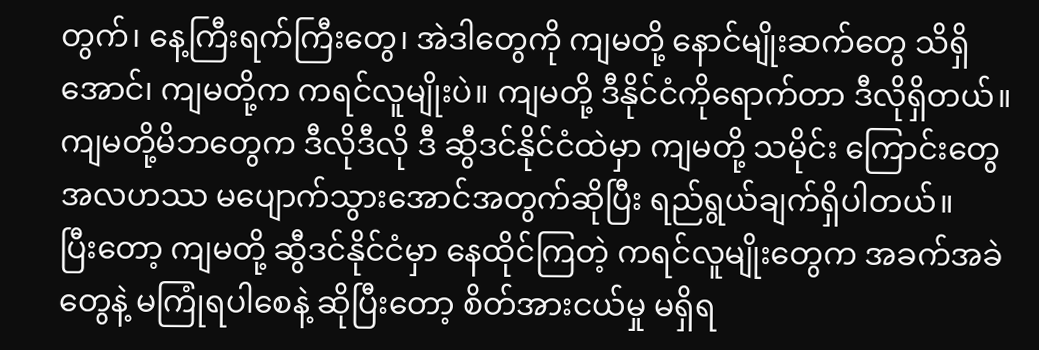တွက်၊ နေ့ကြီးရက်ကြီးတွေ၊ အဲဒါတွေကို ကျမတို့ နောင်မျိုးဆက်တွေ သိရှိအောင်၊ ကျမတို့က ကရင်လူမျိုးပဲ။ ကျမတို့ ဒီနိုင်ငံကိုရောက်တာ ဒီလိုရှိတယ်။ ကျမတို့မိဘတွေက ဒီလိုဒီလို ဒီ ဆွီဒင်နိုင်ငံထဲမှာ ကျမတို့ သမိုင်း ကြောင်းတွေ အလဟဿ မပျောက်သွားအောင်အတွက်ဆိုပြီး ရည်ရွယ်ချက်ရှိပါတယ်။
ပြီးတော့ ကျမတို့ ဆွီဒင်နိုင်ငံမှာ နေထိုင်ကြတဲ့ ကရင်လူမျိုးတွေက အခက်အခဲတွေနဲ့ မကြုံရပါစေနဲ့ ဆိုပြီးတော့ စိတ်အားငယ်မှု မရှိရ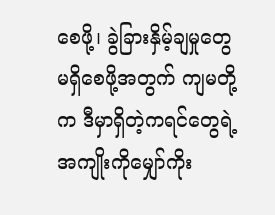စေဖို့၊ ခွဲခြားနှိမ့်ချမှုတွေ မရှိစေဖို့အတွက် ကျမတို့က ဒီမှာရှိတဲ့ကရင်တွေရဲ့အကျိုးကိုမျှော်ကိုး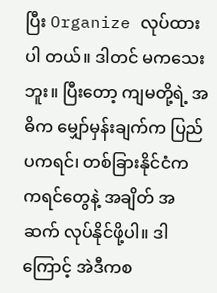ပြီး Organize လုပ်ထားပါ တယ်။ ဒါတင် မကသေးဘူး။ ပြီးတော့ ကျမတို့ရဲ့ အဓိက မျှော်မှန်းချက်က ပြည်ပကရင်၊ တစ်ခြားနိုင်ငံက ကရင်တွေနဲ့ အချိတ် အဆက် လုပ်နိုင်ဖို့ပါ။ ဒါကြောင့် အဲဒီကစ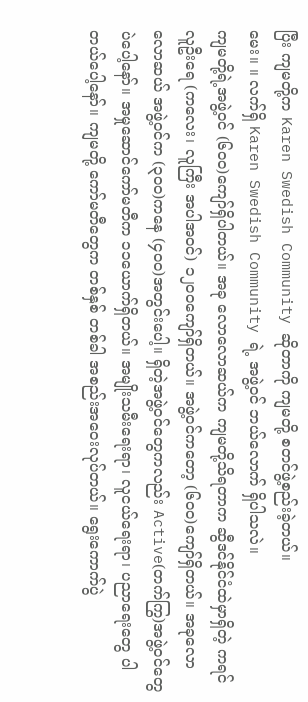ပြီး ကျမတို့က Karen Swedish Community ဆိုတာကို ကျမတို့ စတင်ဖွဲ့စည်းခဲ့တယ်။
မေး။ ။ လက်ရှိ Karen Swedish Community ရဲ့ အဖွဲ့ဝင် ဘယ်လောက် ရှိပါသလဲ။
ကျမတို့ရဲ့အဖွဲ့ဝင် (၆၀၀)ကျော်ရှိပါတယ်။ အခု လောလောဆယ်က ကျမတို့သိရတာက ဆွီဒင်နိုင်ငံထဲမှာရှိတဲ့ ကရင်လူဦးရေ (ကလေး၊ လူကြီး အပါအဝင်) ၁၂၀၀ကျော်ရှိတယ်။ အဖွဲ့ဝင်ကတော့ (၆၀၀)ကျော်ရှိတယ်။ အခုလောလောဆယ် အဖွဲ့ဝင်က (၃၀၀)ကနေ (၄၀၀)အတွင်းပေါ့။ ရှိတဲ့အဖွဲ့ဝင်တွေကလည်း Active(တက်ကြွ)အဖွဲ့ဝင်တွေပဲပေါ့နော်။ အမှုဆောင်ကော်မတီက ၁၁ယောက်ရှိတယ်။ အမျိုးသမီးရေးရာ၊ လူငယ်ရေးရာ၊ ပညာရေးတွေ ပါတယ်ပေါ့နော်။ ကျမတို့ ကော်မတီတွေက တစ်နှစ် တစ်ခါ အစည်းအဝေးလုပ်တယ်။ ရွေးကောက်ပွဲ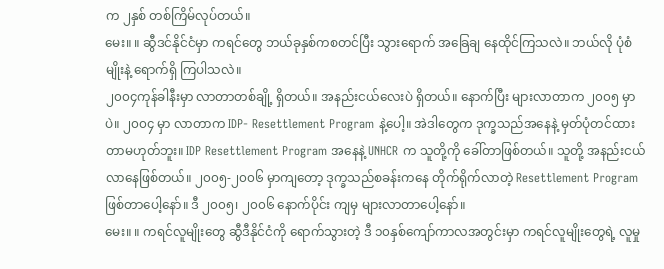က ၂နှစ် တစ်ကြိမ်လုပ်တယ်။
မေး။ ။ ဆွီဒင်နိုင်ငံမှာ ကရင်တွေ ဘယ်ခုနှစ်ကစတင်ပြီး သွားရောက် အခြေချ နေထိုင်ကြသလဲ။ ဘယ်လို ပုံစံမျိုးနဲ့ ရောက်ရှိ ကြပါသလဲ။
၂၀၀၄ကုန်ခါနီးမှာ လာတာတစ်ချို့ ရှိတယ်။ အနည်းငယ်လေးပဲ ရှိတယ်။ နောက်ပြီး များလာတာက ၂၀၀၅ မှာပဲ။ ၂၀၀၄ မှာ လာတာက IDP- Resettlement Program နဲ့ပေါ့။ အဲဒါတွေက ဒုက္ခသည်အနေနဲ့ မှတ်ပုံတင်ထားတာမဟုတ်ဘူး။ IDP Resettlement Program အနေနဲ့ UNHCR က သူတို့ကို ခေါ်တာဖြစ်တယ်။ သူတို့ အနည်းငယ် လာနေဖြစ်တယ်။ ၂၀၀၅-၂၀၀၆ မှာကျတော့ ဒုက္ခသည်စခန်းကနေ တိုက်ရိုက်လာတဲ့ Resettlement Program ဖြစ်တာပေါ့နော်။ ဒီ ၂၀၀၅၊ ၂၀၀၆ နောက်ပိုင်း ကျမှ များလာတာပေါ့နော်။
မေး။ ။ ကရင်လူမျိုးတွေ ဆွီဒီနိုင်ငံကို ရောက်သွားတဲ့ ဒီ ၁၀နှစ်ကျော်ကာလအတွင်းမှာ ကရင်လူမျိုးတွေရဲ့ လူမှု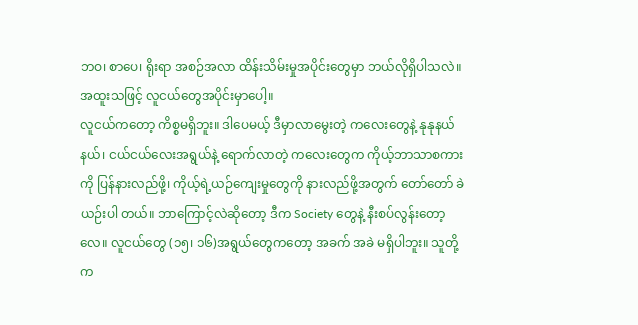ဘဝ၊ စာပေ၊ ရိုးရာ အစဉ်အလာ ထိန်းသိမ်းမှုအပိုင်းတွေမှာ ဘယ်လိုရှိပါသလဲ။ အထူးသဖြင့် လူငယ်တွေအပိုင်းမှာပေါ့။
လူငယ်ကတော့ ကိစ္စမရှိဘူး။ ဒါပေမယ့် ဒီမှာလာမွေးတဲ့ ကလေးတွေနဲ့ နုနုနယ်နယ်၊ ငယ်ငယ်လေးအရွယ်နဲ့ ရောက်လာတဲ့ ကလေးတွေက ကိုယ့်ဘာသာစကားကို ပြန်နားလည်ဖို့၊ ကိုယ့်ရဲ့ယဉ်ကျေးမှုတွေကို နားလည်ဖို့အတွက် တော်တော် ခဲယဉ်းပါ တယ်။ ဘာကြောင့်လဲဆိုတော့ ဒီက Society တွေနဲ့ နီးစပ်လွန်းတော့လေ။ လူငယ်တွေ (၁၅၊ ၁၆)အရွယ်တွေကတော့ အခက် အခဲ မရှိပါဘူး။ သူတို့ က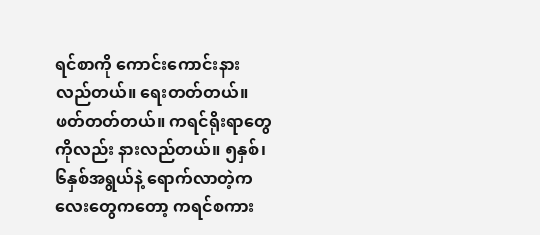ရင်စာကို ကောင်းကောင်းနားလည်တယ်။ ရေးတတ်တယ်။ ဖတ်တတ်တယ်။ ကရင်ရိုးရာတွေကိုလည်း နားလည်တယ်။ ၅နှစ်၊ ၆နှစ်အရွယ်နဲ့ ရောက်လာတဲ့ကလေးတွေကတော့ ကရင်စကား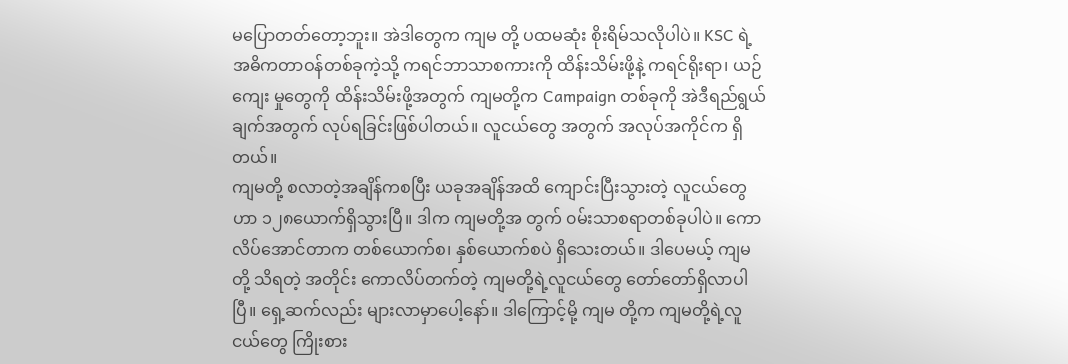မပြောတတ်တော့ဘူး။ အဲဒါတွေက ကျမ တို့ ပထမဆုံး စိုးရိမ်သလိုပါပဲ။ KSC ရဲ့ အဓိကတာဝန်တစ်ခုကဲ့သို့ ကရင်ဘာသာစကားကို ထိန်းသိမ်းဖို့နဲ့ ကရင်ရိုးရာ၊ ယဉ်ကျေး မှုတွေကို ထိန်းသိမ်းဖို့အတွက် ကျမတို့က Campaign တစ်ခုကို အဲဒီရည်ရွယ်ချက်အတွက် လုပ်ရခြင်းဖြစ်ပါတယ်။ လူငယ်တွေ အတွက် အလုပ်အကိုင်က ရှိတယ်။
ကျမတို့ စလာတဲ့အချိန်ကစပြီး ယခုအချိန်အထိ ကျောင်းပြီးသွားတဲ့ လူငယ်တွေဟာ ၁၂၈ယောက်ရှိသွားပြီ။ ဒါက ကျမတို့အ တွက် ၀မ်းသာစရာတစ်ခုပါပဲ။ ကောလိပ်အောင်တာက တစ်ယောက်စ၊ နှစ်ယောက်စပဲ ရှိသေးတယ်။ ဒါပေမယ့် ကျမတို့ သိရတဲ့ အတိုင်း ကောလိပ်တက်တဲ့ ကျမတို့ရဲ့လူငယ်တွေ တော်တော်ရှိလာပါပြီ။ ရှေ့ဆက်လည်း များလာမှာပေါ့နော်။ ဒါကြောင့်မို့ ကျမ တို့က ကျမတို့ရဲ့လူငယ်တွေ ကြိုးစား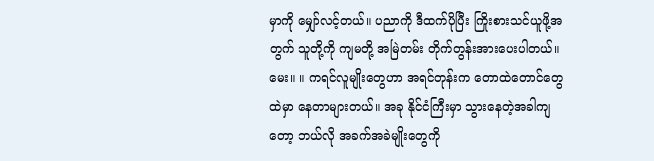မှာကို မျှော်လင့်တယ်။ ပညာကို ဒီထက်ပိုပြီး ကြိုးစားသင်ယူဖို့အတွက် သူတို့ကို ကျမတို့ အမြဲတမ်း တိုက်တွန်းအားပေးပါတယ်။
မေး။ ။ ကရင်လူမျိုးတွေဟာ အရင်တုန်းက တောထဲတောင်တွေထဲမှာ နေတာများတယ်။ အခု နိုင်ငံကြီးမှာ သွားနေတဲ့အခါကျ တော့ ဘယ်လို အခက်အခဲမျိုးတွေကို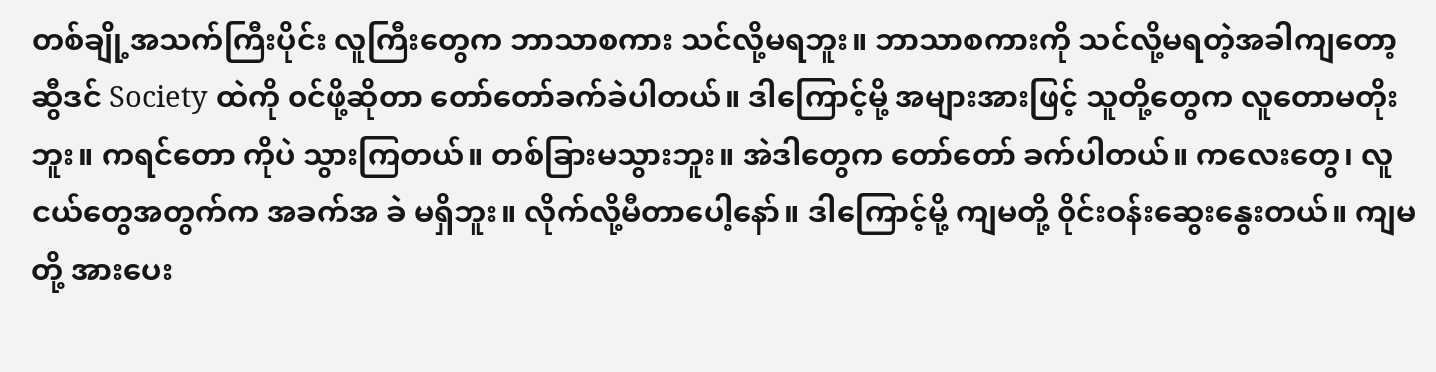တစ်ချို့အသက်ကြီးပိုင်း လူကြီးတွေက ဘာသာစကား သင်လို့မရဘူး။ ဘာသာစကားကို သင်လို့မရတဲ့အခါကျတော့ ဆွီဒင် Society ထဲကို ၀င်ဖို့ဆိုတာ တော်တော်ခက်ခဲပါတယ်။ ဒါကြောင့်မို့ အများအားဖြင့် သူတို့တွေက လူတောမတိုးဘူး။ ကရင်တော ကိုပဲ သွားကြတယ်။ တစ်ခြားမသွားဘူး။ အဲဒါတွေက တော်တော် ခက်ပါတယ်။ ကလေးတွေ၊ လူငယ်တွေအတွက်က အခက်အ ခဲ မရှိဘူး။ လိုက်လို့မီတာပေါ့နော်။ ဒါကြောင့်မို့ ကျမတို့ ၀ိုင်းဝန်းဆွေးနွေးတယ်။ ကျမတို့ အားပေး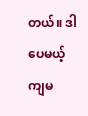တယ်။ ဒါပေမယ့် ကျမ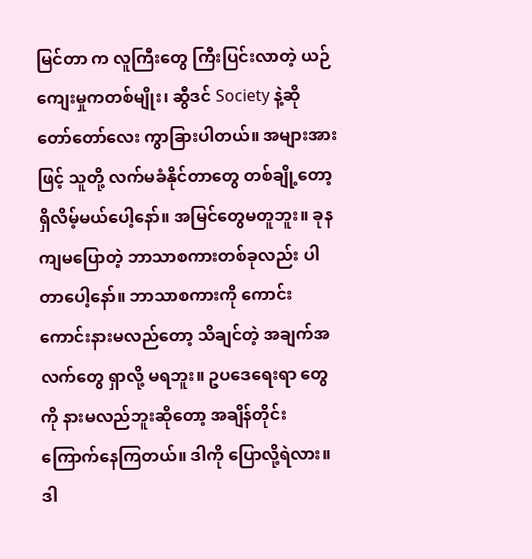မြင်တာ က လူကြီးတွေ ကြီးပြင်းလာတဲ့ ယဉ်ကျေးမှုကတစ်မျိုး၊ ဆွီဒင် Society နဲ့ဆို တော်တော်လေး ကွာခြားပါတယ်။ အများအားဖြင့် သူတို့ လက်မခံနိုင်တာတွေ တစ်ချို့တော့ ရှိလိမ့်မယ်ပေါ့နော်။ အမြင်တွေမတူဘူး။ ခုနကျမပြောတဲ့ ဘာသာစကားတစ်ခုလည်း ပါတာပေါ့နော်။ ဘာသာစကားကို ကောင်းကောင်းနားမလည်တော့ သိချင်တဲ့ အချက်အလက်တွေ ရှာလို့ မရဘူး။ ဥပဒေရေးရာ တွေကို နားမလည်ဘူးဆိုတော့ အချိန်တိုင်း ကြောက်နေကြတယ်။ ဒါကို ပြောလို့ရဲလား။ ဒါ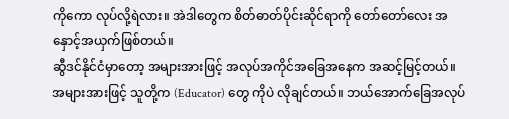ကိုကော လုပ်လို့ရဲလား။ အဲဒါတွေက စိတ်ဓာတ်ပိုင်းဆိုင်ရာကို တော်တော်လေး အနှောင့်အယှက်ဖြစ်တယ်။
ဆွီဒင်နိုင်ငံမှာတော့ အများအားဖြင့် အလုပ်အကိုင်အခြေအနေက အဆင့်မြင့်တယ်။ အများအားဖြင့် သူတို့က (Educator) တွေ ကိုပဲ လိုချင်တယ်။ ဘယ်အောက်ခြေအလုပ်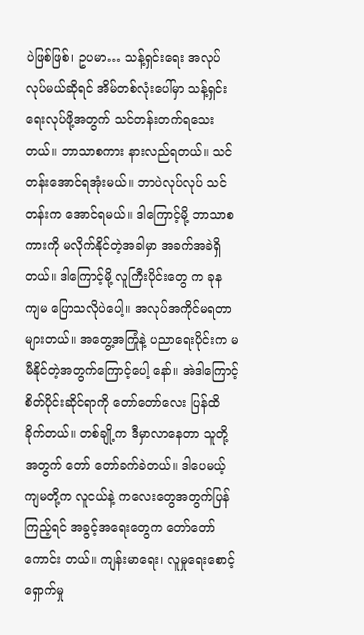ပဲဖြစ်ဖြစ်၊ ဥပမာ… သန့်ရှင်းရေး အလုပ်လုပ်မယ်ဆိုရင် အိမ်တစ်လုံးပေါ်မှာ သန့်ရှင်း ရေးလုပ်ဖို့အတွက် သင်တန်းတက်ရသေးတယ်။ ဘာသာစကား နားလည်ရတယ်။ သင်တန်းအောင်ရအုံးမယ်။ ဘာပဲလုပ်လုပ် သင်တန်းက အောင်ရမယ်။ ဒါကြောင့်မို့ ဘာသာစကားကို မလိုက်နိုင်တဲ့အခါမှာ အခက်အခဲရှိတယ်။ ဒါကြောင့်မို့ လူကြီးပိုင်းတွေ က ခုန ကျမ ပြောသလိုပဲပေါ့။ အလုပ်အကိုင်မရတာ များတယ်။ အတွေ့အကြုံနဲ့ ပညာရေးပိုင်းက မမီနိုင်တဲ့အတွက်ကြောင့်ပေါ့ နော်။ အဲဒါကြောင့် စိတ်ပိုင်းဆိုင်ရာကို တော်တော်လေး ပြန်ထိခိုက်တယ်။ တစ်ချို့က ဒီမှာလာနေတာ သူတို့အတွက် တော် တော်ခက်ခဲတယ်။ ဒါပေမယ့် ကျမတို့က လူငယ်နဲ့ ကလေးတွေအတွက်ပြန်ကြည့်ရင် အခွင့်အရေးတွေက တော်တော်ကောင်း တယ်။ ကျန်းမာရေး၊ လူမှုရေးစောင့်ရှောက်မှု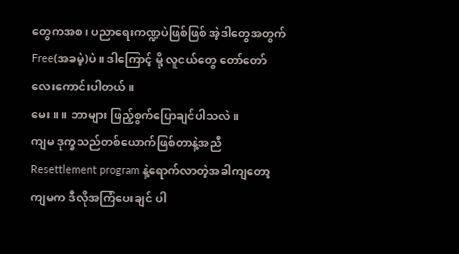တွေကအစ၊ ပညာရေးကဏ္ဍပဲဖြစ်ဖြစ် အဲ့ဒါတွေအတွက် Free(အခမဲ့)ပဲ။ ဒါကြောင့် မို့ လူငယ်တွေ တော်တော်လေးကောင်းပါတယ်။
မေး။ ။ ဘာများ ဖြည့်စွက်ပြောချင်ပါသလဲ။
ကျမ ဒုက္ခသည်တစ်ယောက်ဖြစ်တာနဲ့အညီ Resettlement program နဲ့ရောက်လာတဲ့အခါကျတော့ ကျမက ဒီလိုအကြံပေးချင် ပါ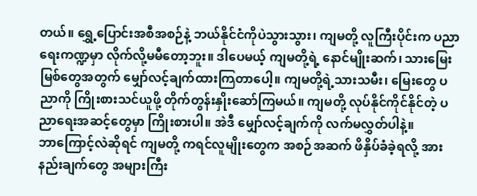တယ်။ ရွှေ့ပြောင်းအစီအစဉ်နဲ့ ဘယ်နိုင်ငံကိုပဲသွားသွား၊ ကျမတို့ လူကြီးပိုင်းက ပညာရေးကဏ္ဍမှာ လိုက်လို့မမီတော့ဘူး။ ဒါပေမယ့် ကျမတို့ရဲ့ နောင်မျိုးဆက်၊ သားမြေးမြစ်တွေအတွက် မျှော်လင့်ချက်ထားကြတာပေါ့။ ကျမတို့ရဲ့သားသမီး၊ မြေးတွေ ပညာကို ကြိုးစားသင်ယူဖို့ တိုက်တွန်းနှိုးဆော်ကြမယ်။ ကျမတို့ လုပ်နိုင်ကိုင်နိုင်တဲ့ ပညာရေးအဆင့်တွေမှာ ကြိုးစားပါ။ အဲဒီ မျှော်လင့်ချက်ကို လက်မလွှတ်ပါနဲ့။
ဘာကြောင့်လဲဆိုရင် ကျမတို့ ကရင်လူမျိုးတွေက အစဉ်အဆက် ဖိနှိပ်ခံခဲ့ရလို့ အားနည်းချက်တွေ အများကြီး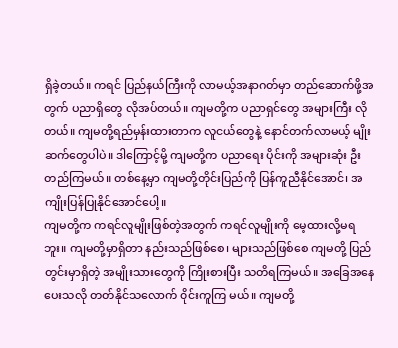ရှိခဲ့တယ်။ ကရင် ပြည်နယ်ကြီးကို လာမယ့်အနာဂတ်မှာ တည်ဆောက်ဖို့အတွက် ပညာရှိတွေ လိုအပ်တယ်။ ကျမတို့က ပညာရှင်တွေ အများကြီး လိုတယ်။ ကျမတို့ရည်မှန်းထားတာက လူငယ်တွေနဲ့ နောင်တက်လာမယ့် မျိုးဆက်တွေပါပဲ။ ဒါကြောင့်မို့ ကျမတို့က ပညာရေး ပိုင်းကို အများဆုံး ဦးတည်ကြမယ်။ တစ်နေ့မှာ ကျမတို့တိုင်းပြည်ကို ပြန်ကူညီနိုင်အောင်၊ အကျိုးပြန်ပြုနိုင်အောင်ပေါ့။
ကျမတို့က ကရင်လူမျိုးဖြစ်တဲ့အတွက် ကရင်လူမျိုးကို မေ့ထားလို့မရဘူး။ ကျမတို့မှာရှိတာ နည်းသည်ဖြစ်စေ၊ များသည်ဖြစ်စေ ကျမတို့ ပြည်တွင်းမှာရှိတဲ့ အမျိုးသားတွေကို ကြိုးစားပြီး သတိရကြမယ်။ အခြေအနေပေးသလို တတ်နိုင်သလောက် ၀ိုင်းကူကြ မယ်။ ကျမတို့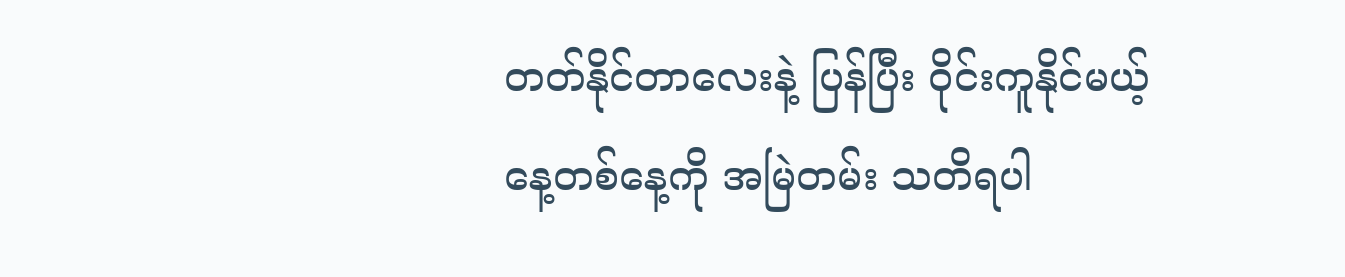တတ်နိုင်တာလေးနဲ့ ပြန်ပြီး ၀ိုင်းကူနိုင်မယ့်နေ့တစ်နေ့ကို အမြဲတမ်း သတိရပါ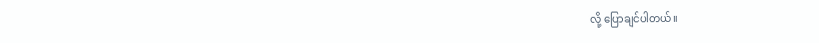လို့ ပြောချင်ပါတယ်။